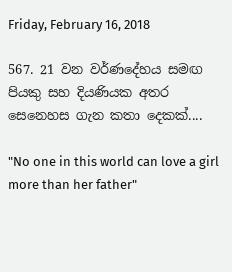Friday, February 16, 2018

567. 21 වන වර්ණදේහය සමඟ පියකු සහ දියණියක අතර සෙනෙහස ගැන කතා දෙකක්....

"No one in this world can love a girl more than her father"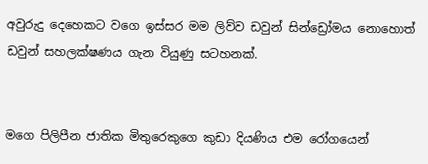අවුරුදු දෙහෙකට වගෙ ඉස්සර මම ලිව්ව ඩවුන් සින්ඩ්‍රෝමය නොහොත් ඩවුන් සහලක්ෂණය ගැන වියුණු සටහනක්.


මගෙ පිලිපීන ජාතික මිතුරෙකුගෙ කුඩා දියණිය එම රෝගයෙන්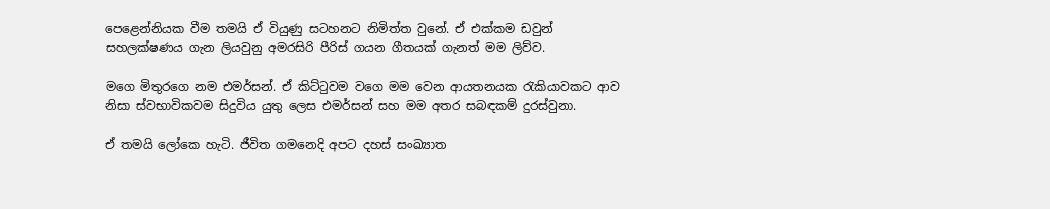පෙළෙන්නියක වීම තමයි ඒ වියුණු සටහනට නිමිත්ත වුනේ. ඒ එක්කම ඩවුන් සහලක්ෂණය ගැන ලියවුනු අමරසිරි පීරිස් ගයන ගීතයක් ගැනත් මම ලිව්ව.

මගෙ මිතුරගෙ නම එමර්සන්. ඒ කිට්ටුවම වගෙ මම වෙන ආයතනයක රැකියාවකට ආව නිසා ස්වභාවිකවම සිදුවිය යුතු ලෙස එමර්සන් සහ මම අතර සබඳකම් දුරස්වුනා.

ඒ තමයි ලෝකෙ හැටි. ජීවිත ගමනෙදි අපට දහස් සංඛ්‍යාත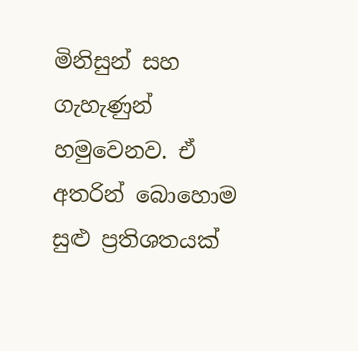මිනිසුන් සහ ගැහැණුන් හමුවෙනව. ඒ අතරින් බොහොම සුළු ප්‍රතිශතයක්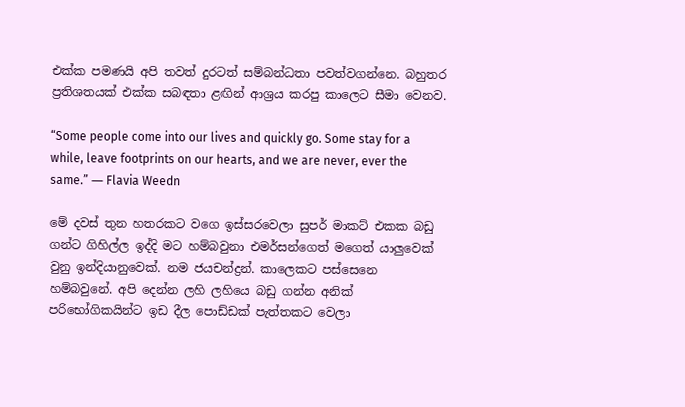එක්ක පමණයි අපි තවත් දුරටත් සම්බන්ධතා පවත්වගන්නෙ. බහුතර ප්‍රතිශතයක් එක්ක සබඳතා ළඟින් ආශ්‍රය කරපු කාලෙට සීමා වෙනව.

“Some people come into our lives and quickly go. Some stay for a while, leave footprints on our hearts, and we are never, ever the same.” ― Flavia Weedn

මේ දවස් තුන හතරකට වගෙ ඉස්සරවෙලා සුපර් මාකට් එකක බඩු ගන්ට ගිහිල්ල ඉද්දි මට හම්බවුනා එමර්සන්ගෙත් මගෙත් යාලුවෙක් වුනු ඉන්දියානුවෙක්. නම ජයචන්ද්‍රන්. කාලෙකට පස්සෙනෙ හම්බවුනේ. අපි දෙන්න ලහි ලහියෙ බඩු ගන්න අනික් පරිභෝගිකයින්ට ඉඩ දීල පොඩ්ඩක් පැත්තකට වෙලා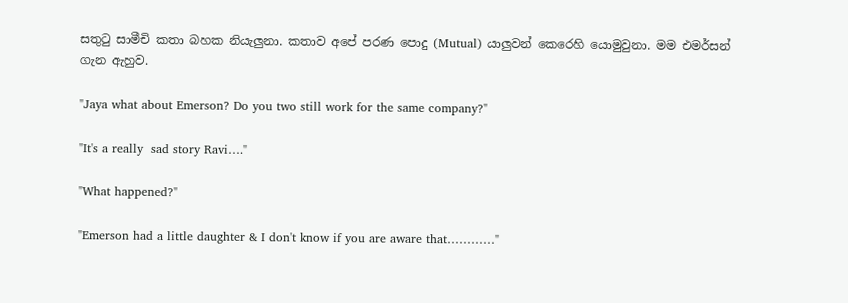සතුටු සාමීචි කතා බහක නියැලුනා. කතාව අපේ පරණ පොදු (Mutual) යාලුවන් කෙරෙහි යොමුවුනා. මම එමර්සන් ගැන ඇහුව.

"Jaya what about Emerson? Do you two still work for the same company?"

"It's a really  sad story Ravi…."

"What happened?"

"Emerson had a little daughter & I don't know if you are aware that…………"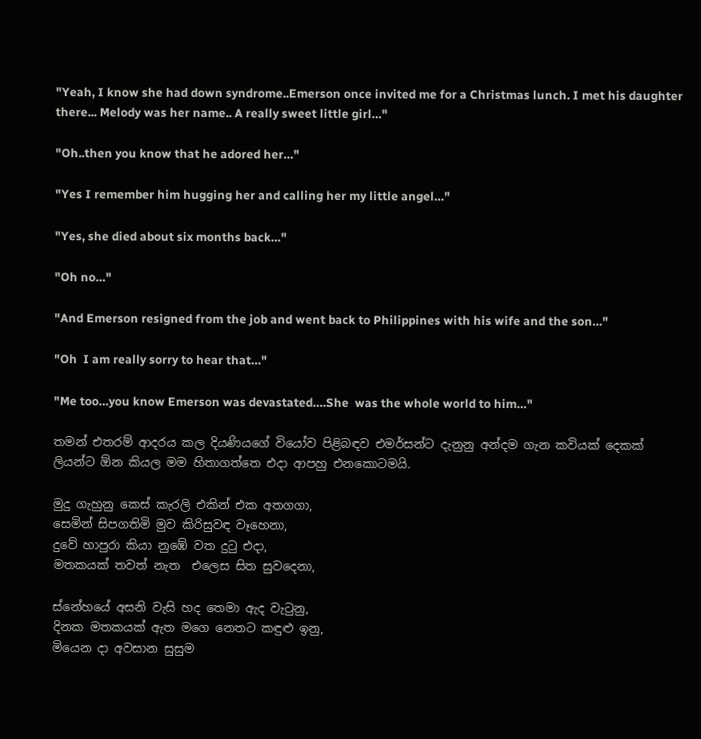"Yeah, I know she had down syndrome..Emerson once invited me for a Christmas lunch. I met his daughter there... Melody was her name.. A really sweet little girl…"

"Oh..then you know that he adored her…"

"Yes I remember him hugging her and calling her my little angel…"

"Yes, she died about six months back…"

"Oh no…"

"And Emerson resigned from the job and went back to Philippines with his wife and the son…"

"Oh  I am really sorry to hear that…"

"Me too…you know Emerson was devastated….She  was the whole world to him…"

තමන් එතරම් ආදරය කල දියණියගේ වියෝව පිළිබඳව එමර්සන්ට දැනුනු අන්දම ගැන කවියක් දෙකක් ලියන්ට ඕන කියල මම හිතාගත්තෙ එදා ආපහු එනකොටමයි.

මුදු ගැහුනු කෙස් කැරලි එකින් එක අතගගා,
සෙමින් සිපගතිමි මුව කිරිසුවඳ වෑහෙනා,
දුවේ හාපුරා කියා නුඹේ වත දුටු එදා,
මතකයක් තවත් නැත  එලෙස සිත සුවදෙනා,

ස්නේහයේ අසනි වැසි හද තෙමා ඇද වැටුනු,
දිනක මතකයක් ඇත මගෙ නෙතට කඳුළු ඉනු,
මියෙන දා අවසාන සුසුම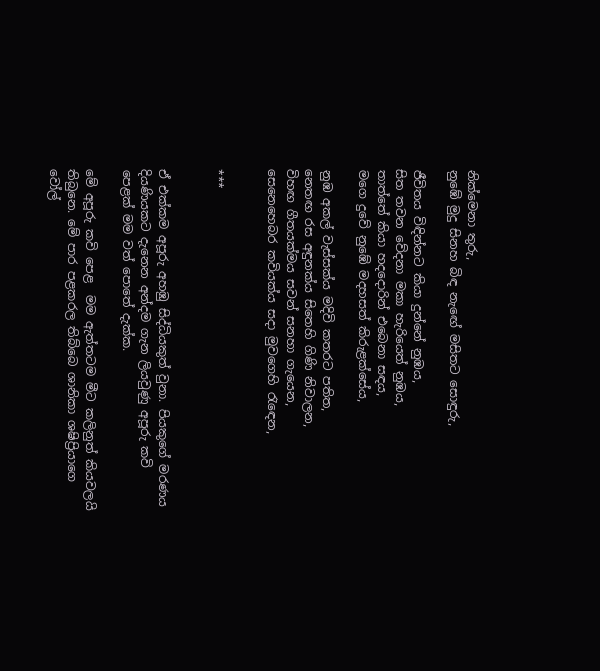නික්මෙනා තුරු,
නුඹේ මුදු සිනහ බිඳ නැඟේ මසිතට සොඳුරු,

ජීවිතය විඳින්නට කියා දුන්නේ නුඹය,
සිත තවන වේදනා මකා හැරියෙත් නුඹය,
තාත්තේ කියා හදදොරින් එබෙනා සඳය,
මගෙ දුවේ නුඹේ මදහසත් කිරුළක්සේය,

නුඹ අකල් වැස්සක්ය මදිවි කතරට පතිත,
නෙතඟ රස අඳුනක්ය සිතෙහි ගිණි නිවාලන,
විහඟ ගීතයක්මය සවන් සනහා ගැයෙන,
සෙනෙහෙබර කවියක්ය සදා මුවගෙහි රැඳෙන,


***


ඒ එක්කම අපූරු අහඹු සිද්ධියකුත් වුනා. පියකුගේ මරණය දියණියකට දැනෙන අන්දම ගැන ලියවුණු අපූරු කවි පෙළක් මම වත් පොතේ දැක්ක.

මේ අපූරු කවි පෙළ  මම ඇත්තටම මීට කලිනුත් කියවලයි තිබුනෙ. මේ පාර පළකරල තිබ්බෙ ශානිකා ශෂිප්‍රියාගෙ වෝල්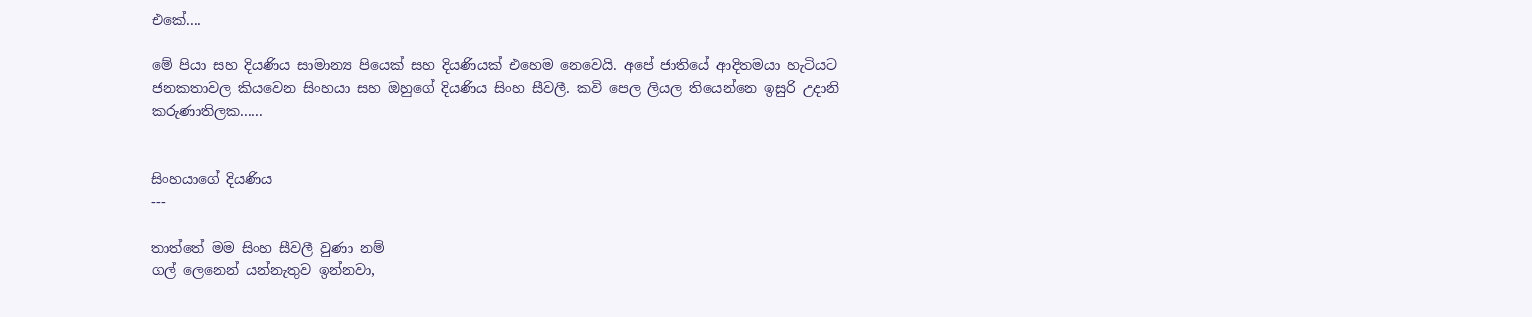එකේ....

මේ පියා සහ දියණිය සාමාන්‍ය පියෙක් සහ දියණියක් එහෙම නෙවෙයි. අපේ ජාතියේ ආදිතමයා හැටියට ජනකතාවල කියවෙන සිංහයා සහ ඔහුගේ දියණිය සිංහ සීවලී. කවි පෙල ලියල තියෙන්නෙ ඉසුරි උදානි කරුණාතිලක......


සිංහයාගේ දියණිය
---

තාත්තේ මම සිංහ සීවලී වුණා නම්
ගල් ලෙනෙන් යන්නැතුව ඉන්නවා,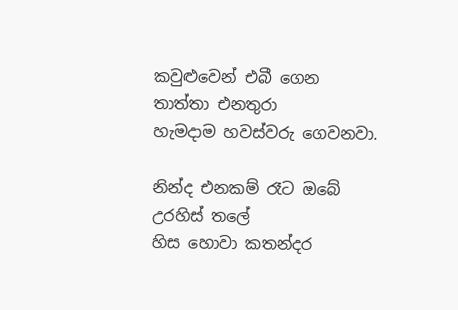කවුළුවෙන් එබී ගෙන තාත්තා එනතුරා
හැමදාම හවස්වරු ගෙවනවා.

නින්ද එනකම් රෑට ඔබේ උරහිස් තලේ
හිස හොවා කතන්දර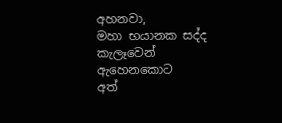අහනවා,
මහා භයානක සද්ද කැලෑවෙන් ඇහෙනකොට
අත්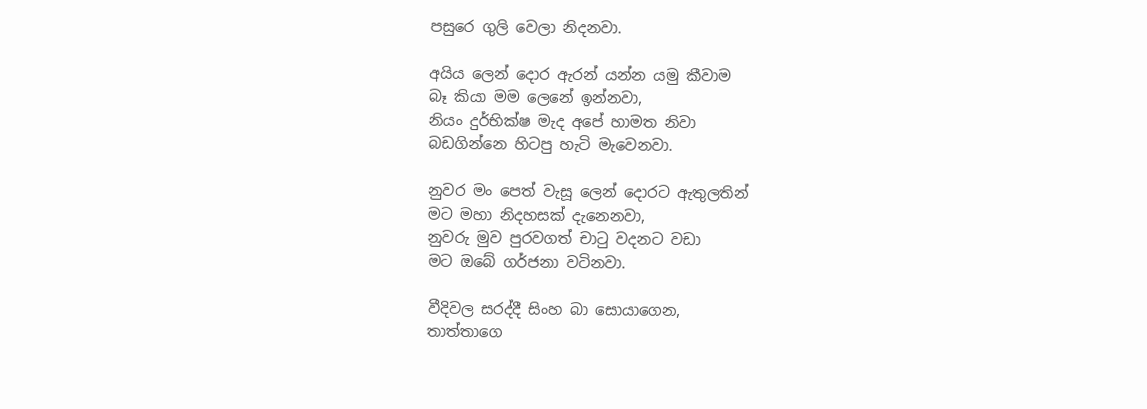පසුරෙ ගුලි වෙලා නිදනවා.

අයිය ලෙන් දොර ඇරන් යන්න යමු කීවාම
බෑ කියා මම ලෙනේ ඉන්නවා,
නියං දුර්භික්ෂ මැද අපේ හාමත නිවා
බඩගින්නෙ හිටපු හැටි මැවෙනවා.

නුවර මං පෙත් වැසූ ලෙන් දොරට ඇතුලතින්
මට මහා නිදහසක් දැනෙනවා,
නුවරු මුව පුරවගත් චාටු වදනට වඩා
මට ඔබේ ගර්ජනා වටිනවා.

වීදිවල සරද්දී සිංහ බා සොයාගෙන,
තාත්තාගෙ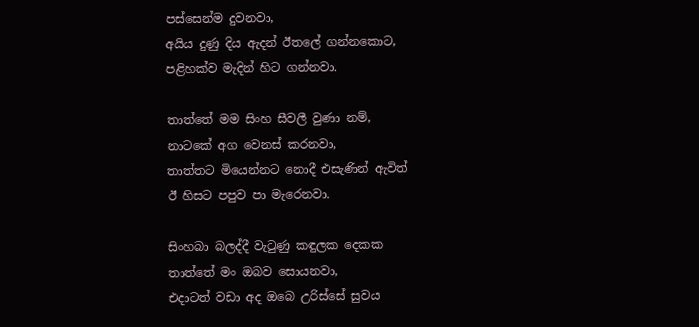පස්සෙන්ම දුවනවා,
අයිය දුණු දිය ඇදන් ඊතලේ ගන්නකොට,
පළිහක්ව මැදින් හිට ගන්නවා.

තාත්තේ මම සිංහ සීවලී වුණා නම්,
නාටකේ අග වෙනස් කරනවා,
තාත්තට මියෙන්නට නොදී එසැණින් ඇවිත්
ඊ හිසට පපුව පා මැරෙනවා.

සිංහබා බලද්දී වැටුණු කඳුලක දෙකක
තාත්තේ මං ඔබව සොයනවා,
එදාටත් වඩා අද ඔබෙ උරිස්සේ සුවය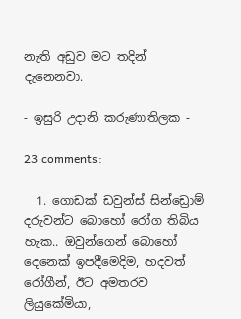නැති අඩුව මට තදින් දැනෙනවා.

- ඉසුරි උදානි කරුණාතිලක -

23 comments:

  1. ගොඩක් ඩවුන්ස් සින්ඩ්‍රොම් දරුවන්ට බොහෝ රෝග තිබිය හැක.. ඔවුන්ගෙන් බොහෝ දෙනෙක් ඉපදීමෙදිම, හදවත් රෝගීන්, ඊට අමතරව ලියුකේමියා,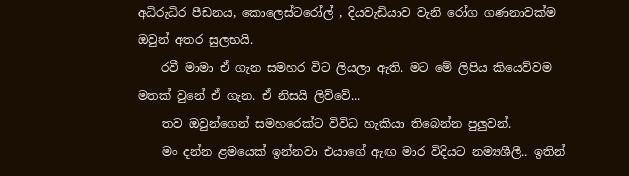අධිරුධිර පීඩනය, කොලෙස්ටරෝල් , දියවැඩියාව වැනි රෝග ගණනාවක්ම ඔවුන් අතර සුලභයි.
    රවී මාමා ඒ ගැන සමහර විට ලියලා ඇති. මට මේ ලිපිය කියෙව්වම මතක් වුනේ ඒ ගැන. ඒ නිසයි ලිව්වේ...
    තව ඔවුන්ගෙන් සමහරෙක්ට විවිධ හැකියා තිබෙන්න පුලුවන්.
    මං දන්න ළමයෙක් ඉන්නවා එයාගේ ඇඟ මාර විදියට නම්‍යශීලී.. ඉතින්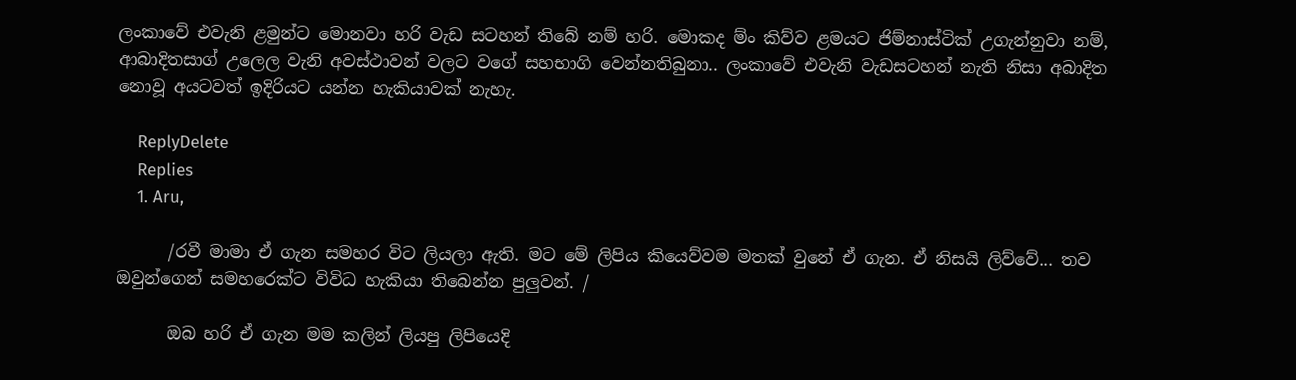ලංකාවේ එවැනි ළමුන්ට මොනවා හරි වැඩ සටහන් තිබේ නම් හරි. මොකද ම්ං කිව්ව ළමයට ජිම්නාස්ටික් උගැන්නුවා නම්, ආබාදිතසාග් උලෙල වැනි අවස්ථාවන් වලට වගේ සහභාගි වෙන්නතිබුනා.. ලංකාවේ එවැනි වැඩසටහන් නැති නිසා අබාදිත නොවූ අයටවත් ඉදිරියට යන්න හැකියාවක් නැහැ.

    ReplyDelete
    Replies
    1. Aru,

      /රවී මාමා ඒ ගැන සමහර විට ලියලා ඇති. මට මේ ලිපිය කියෙව්වම මතක් වුනේ ඒ ගැන. ඒ නිසයි ලිව්වේ... තව ඔවුන්ගෙන් සමහරෙක්ට විවිධ හැකියා තිබෙන්න පුලුවන්. /

      ඔබ හරි ඒ ගැන මම කලින් ලියපු ලිපියෙදි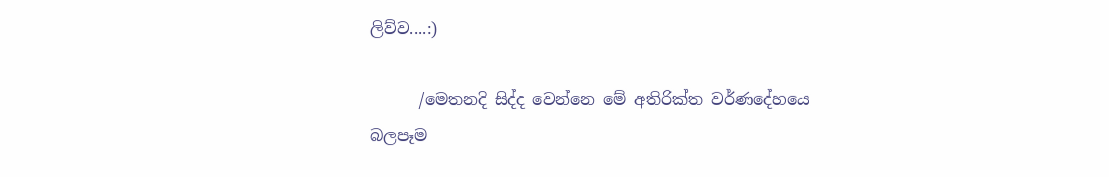ලිව්ව....:)

      /මෙතනදි සිද්ද වෙන්නෙ මේ අතිරික්ත වර්ණදේහයෙ බලපෑම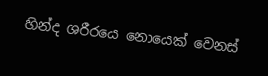හින්ද ශරීරයෙ නොයෙක් වෙනස්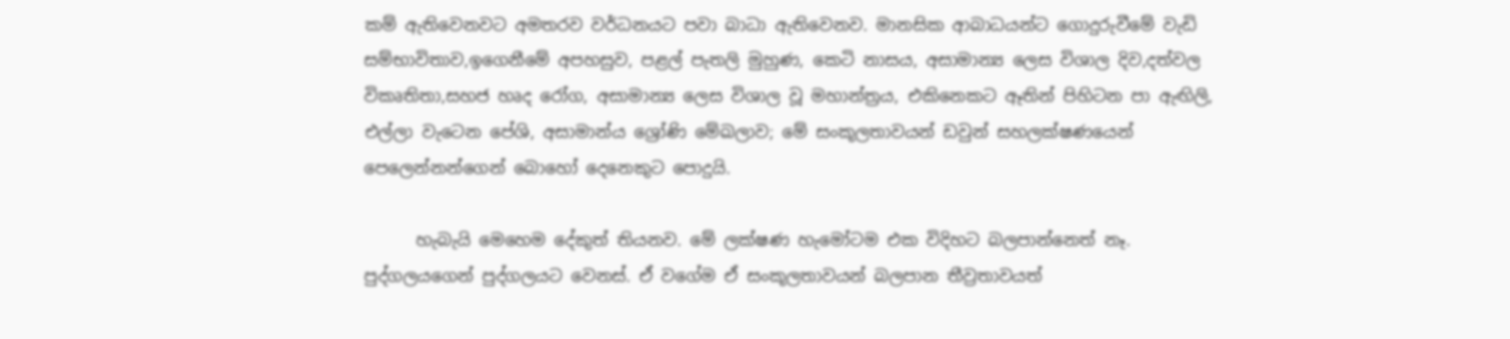කම් ඇතිවෙනවට අමතරව වර්ධනයට පවා බාධා ඇතිවෙනව. මානසික ආබාධයන්ට ගොදුරුවීමේ වැඩි සම්භාවිතාව,ඉගෙනීමේ අපහසුව, පළල් පැතලි මුහුණ, කෙටි නාසය, අසාමාන්‍ය ලෙස විශාල දිව,දත්වල විකෘතිතා,සහජ හෘද රෝග, අසාමාන්‍ය ලෙස විශාල වූ මහාන්ත්‍රය, එකිනෙකට ඈතින් පිහිටන පා ඇඟිලි, එල්ලා වැටෙන පේශි, අසාමාන්ය ශ්‍රෝණි මේඛලාව; මේ සංකූලතාවයන් ඩවුන් සහලක්ෂණයෙන් පෙලෙන්නන්ගෙන් බොහෝ දෙනෙකුට පොදුයි.

      හැබැයි මෙහෙම දේකුත් තියනව. මේ ලක්ෂණ හැමෝටම එක විදිහට බලපාන්නෙත් නෑ. පුද්ගලයගෙන් පුද්ගලයට වෙනස්. ඒ වගේම ඒ සංකූලතාවයන් බලපාන තීව්‍රතාවයත්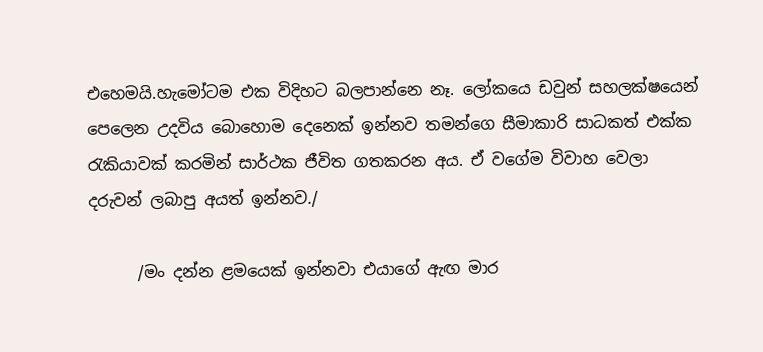එහෙමයි.හැමෝටම එක විදිහට බලපාන්නෙ නෑ. ලෝකයෙ ඩවුන් සහලක්ෂයෙන් පෙලෙන උදවිය බොහොම දෙනෙක් ඉන්නව තමන්ගෙ සීමාකාරි සාධකත් එක්ක රැකියාවක් කරමින් සාර්ථක ජීවිත ගතකරන අය. ඒ වගේම විවාහ වෙලා දරුවන් ලබාපු අයත් ඉන්නව./

      /මං දන්න ළමයෙක් ඉන්නවා එයාගේ ඇඟ මාර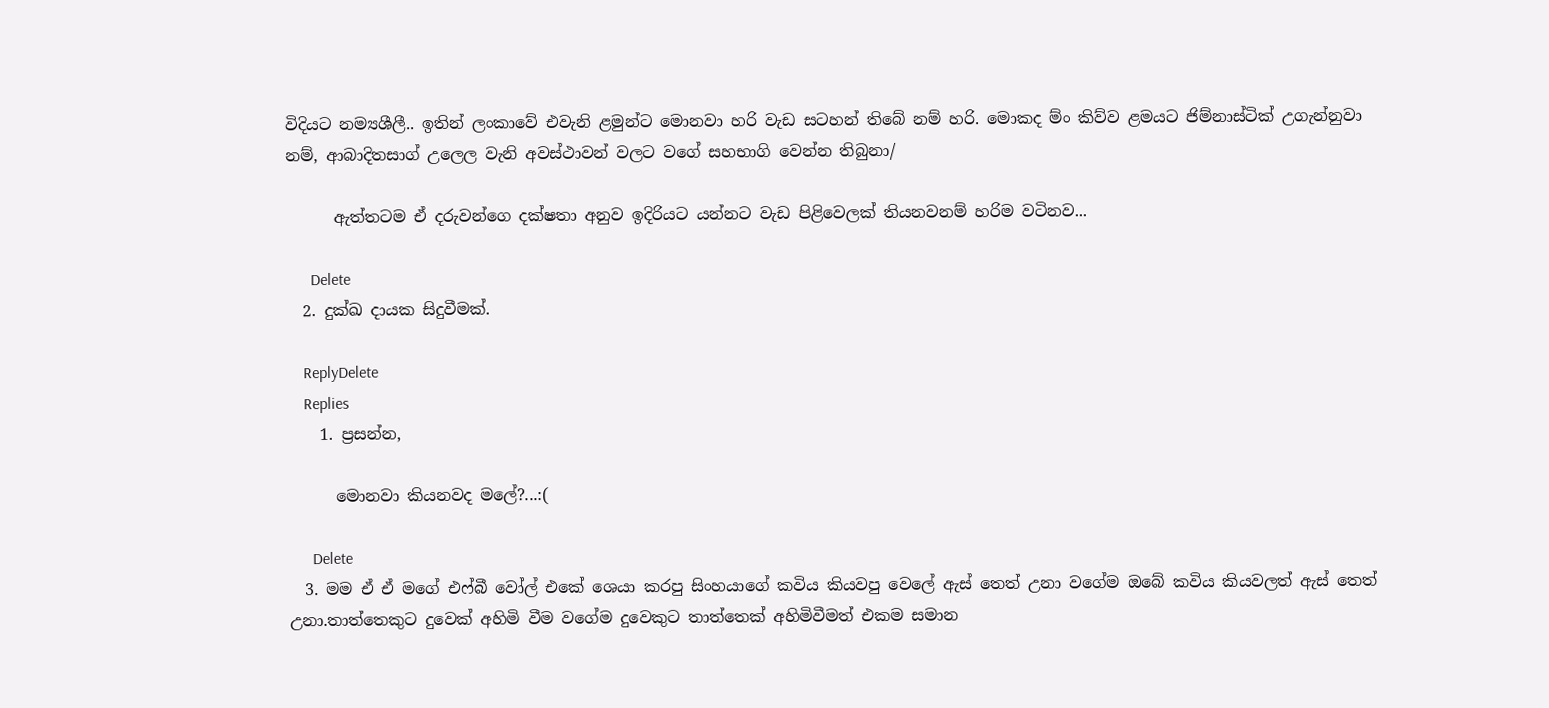විදියට නම්‍යශීලී.. ඉතින් ලංකාවේ එවැනි ළමුන්ට මොනවා හරි වැඩ සටහන් තිබේ නම් හරි. මොකද ම්ං කිව්ව ළමයට ජිම්නාස්ටික් උගැන්නුවා නම්, ආබාදිතසාග් උලෙල වැනි අවස්ථාවන් වලට වගේ සහභාගි වෙන්න තිබුනා/

      ඇත්තටම ඒ දරුවන්ගෙ දක්ෂතා අනුව ඉදිරියට යන්නට වැඩ පිළිවෙලක් තියනවනම් හරිම වටිනව...

      Delete
  2. දුක්ඛ දායක සිදුවීමක්.

    ReplyDelete
    Replies
    1. ප්‍රසන්න,

      මොනවා කියනවද මලේ?...:(

      Delete
  3. මම ඒ ඒ මගේ එෆ්බී වෝල් එකේ ශෙයා කරපු සිංහයාගේ කවිය කියවපු වෙලේ ඇස් තෙත් උනා වගේම ඔබේ කවිය කියවලත් ඇස් තෙත් උනා.තාත්තෙකුට දුවෙක් අහිමි වීම වගේම දුවෙකුට තාත්තෙක් අහිමිවීමත් එකම සමාන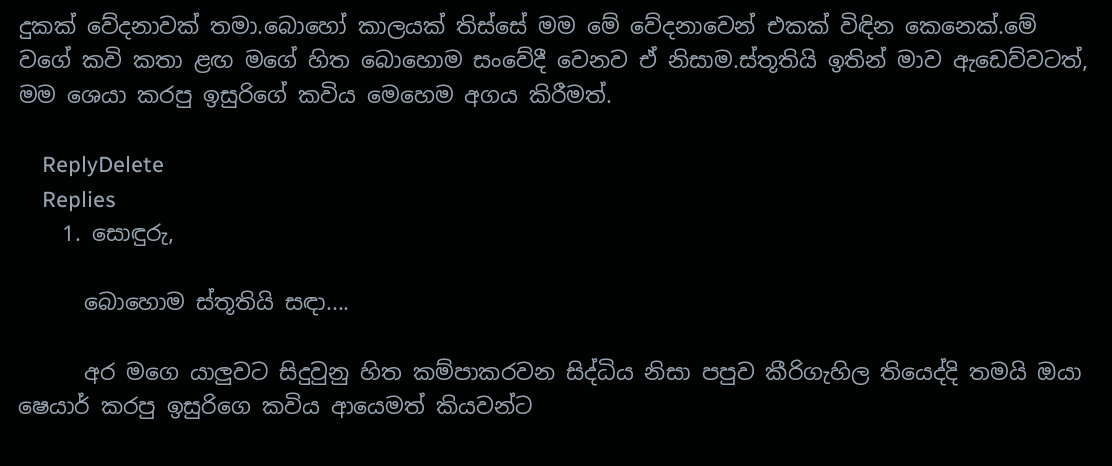දුකක් වේදනාවක් තමා.බොහෝ කාලයක් තිස්සේ මම මේ වේදනාවෙන් එකක් විඳින කෙනෙක්.මේ වගේ කවි කතා ළඟ මගේ හිත බොහොම සංවේදී වෙනව ඒ නිසාම.ස්තූතියි ඉතින් මාව ඇඩෙව්වටත්, මම ශෙයා කරපු ඉසුරිගේ කවිය මෙහෙම අගය කිරීමත්.

    ReplyDelete
    Replies
    1. සොඳුරු,

      බොහොම ස්තූතියි සඳා....

      අර මගෙ යාලුවට සිදුවුනු හිත කම්පාකරවන සිද්ධිය නිසා පපුව කීරිගැහිල තියෙද්දි තමයි ඔයා ෂෙයාර් කරපු ඉසුරිගෙ කවිය ආයෙමත් කියවන්ට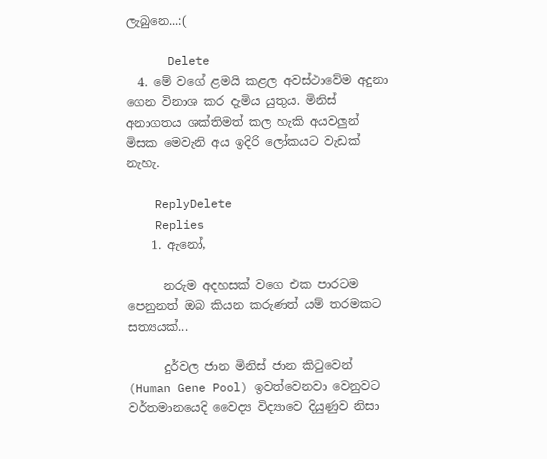ලැබුනෙ...:(

      Delete
  4. මේ වගේ ළමයි කළල අවස්ථාවේම අදුනා ගෙන විනාශ කර දැමිය යුතුය. මිනිස් අනාගතය ශක්තිමත් කල හැකි අයවලුන් මිසක මෙවැනි අය ඉදිරි ලෝකයට වැඩක් නැහැ.

    ReplyDelete
    Replies
    1. ඇනෝ,

      නරුම අදහසක් වගෙ එක පාරටම පෙනුනත් ඔබ කියන කරුණත් යම් තරමකට සත්‍යයක්...

      දුර්වල ජාන මිනිස් ජාන කිටුවෙන් (Human Gene Pool) ඉවත්වෙනවා වෙනුවට වර්තමානයෙදි වෛද්‍ය විද්‍යාවෙ දියුණුව නිසා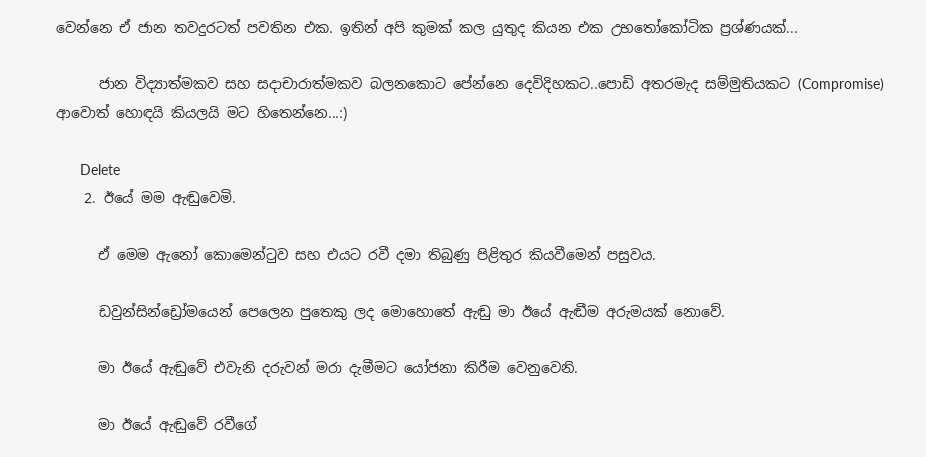වෙන්නෙ ඒ ජාන තවදුරටත් පවතින එක. ඉතින් අපි කුමක් කල යුතුද කියන එක උභතෝකෝටික ප්‍රශ්ණයක්...

      ජාන විද්‍යාත්මකව සහ සදාචාරාත්මකව බලනකොට පේන්නෙ දෙවිදිහකට..පොඩි අතරමැද සම්මුතියකට (Compromise) ආවොත් හොඳයි කියලයි මට හිතෙන්නෙ...:)

      Delete
    2. ඊයේ මම ඇඬුවෙමි.

      ඒ මෙම ඇනෝ කොමෙන්ටුව සහ එයට රවී දමා තිබුණු පිළිතුර කියවීමෙන් පසුවය.

      ඩවුන්සින්ඩ්‍රෝමයෙන් පෙලෙන පුතෙකු ලද මොහොතේ ඇඬු මා ඊයේ ඇඬීම අරුමයක් නොවේ.

      මා ඊයේ ඇඬුවේ එවැනි දරුවන් මරා දැමීමට යෝජනා කිරීම වෙනුවෙනි.

      මා ඊයේ ඇඬුවේ රවීගේ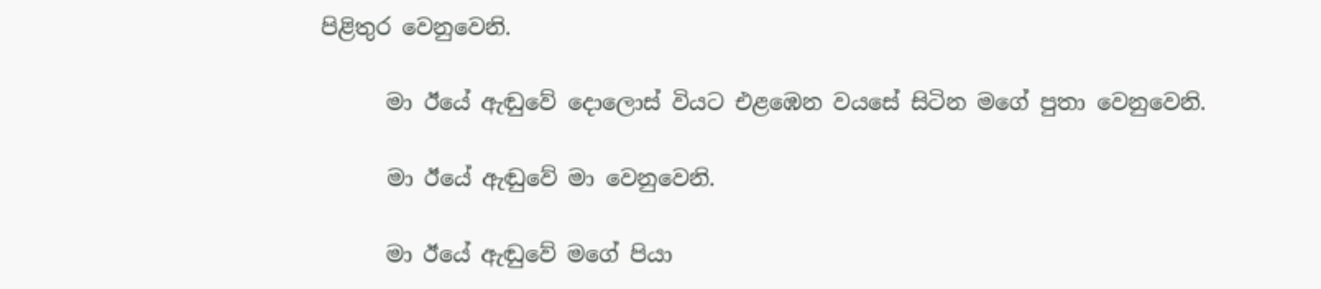පිළිතුර වෙනුවෙනි.

      මා ඊයේ ඇඬුවේ දොලොස් වියට එළඹෙන වයසේ සිටින මගේ පුතා වෙනුවෙනි.

      මා ඊයේ ඇඬුවේ මා වෙනුවෙනි.

      මා ඊයේ ඇඬුවේ මගේ පියා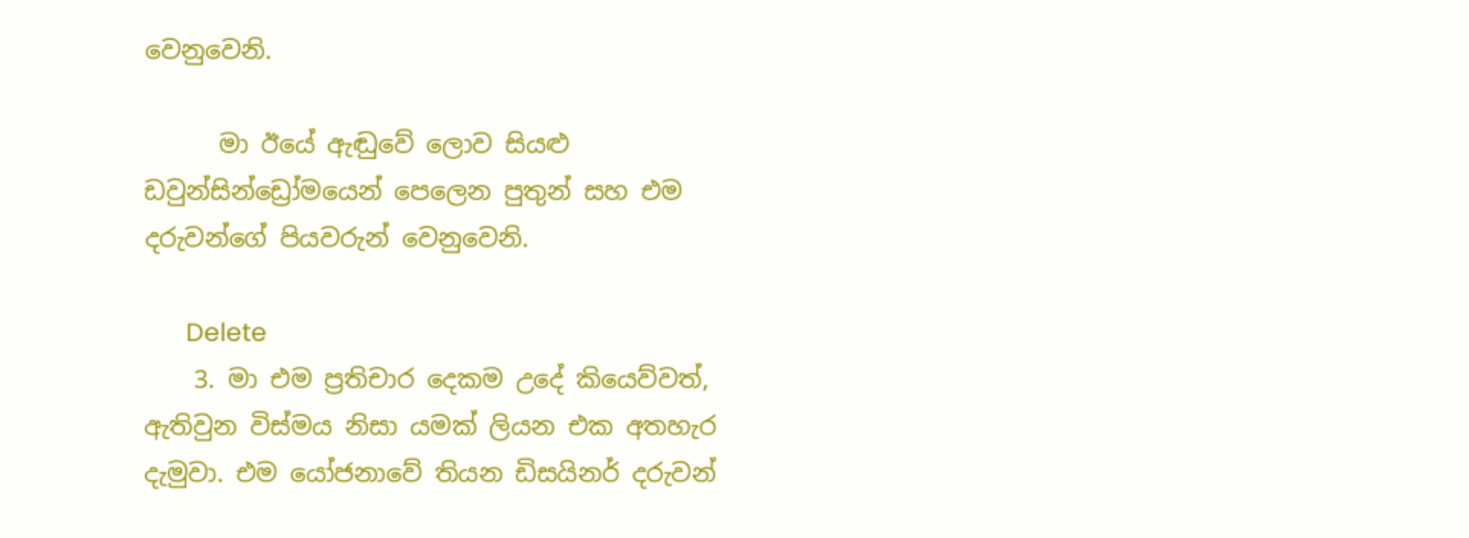වෙනුවෙනි.

      මා ඊයේ ඇඬුවේ ලොව සියළු ඩවුන්සින්ඩ්‍රෝමයෙන් පෙලෙන පුතුන් සහ එම දරුවන්ගේ පියවරුන් වෙනුවෙනි.

      Delete
    3. මා එම ප්‍රතිචාර දෙකම උදේ කියෙව්වත්, ඇතිවුන විස්මය නිසා යමක් ලියන එක අතහැර දැමුවා. එම යෝජනාවේ තියන ඩිසයිනර් දරුවන්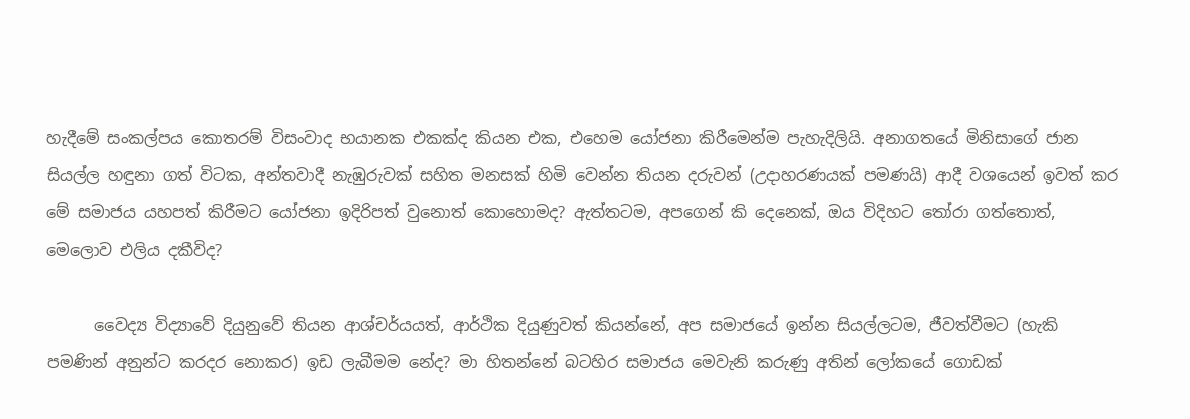හැදීමේ සංකල්පය කොතරම් විසංවාද භයානක එකක්ද කියන එක, එහෙම යෝජනා කිරීමෙන්ම පැහැදිලියි. අනාගතයේ මිනිසාගේ ජාන සියල්ල හඳුනා ගත් විටක, අන්තවාදී නැඹුරුවක් සහිත මනසක් හිමි වෙන්න තියන දරුවන් (උදාහරණයක් පමණයි) ආදී වශයෙන් ඉවත් කර මේ සමාජය යහපත් කිරීමට යෝජනා ඉදිරිපත් වුනොත් කොහොමද? ඇත්තටම, අපගෙන් කි දෙනෙක්, ඔය විදිහට තෝරා ගත්තොත්, මෙලොව එලිය දකීවිද?

      වෛද්‍ය විද්‍යාවේ දියුනුවේ තියන ආශ්චර්යයත්, ආර්ථික දියුණුවත් කියන්නේ, අප සමාජයේ ඉන්න සියල්ලටම, ජීවත්වීමට (හැකි පමණින් අනුන්ට කරදර නොකර) ඉඩ ලැබීමම නේද? මා හිතන්නේ බටහිර සමාජය මෙවැනි කරුණු අතින් ලෝකයේ ගොඩක්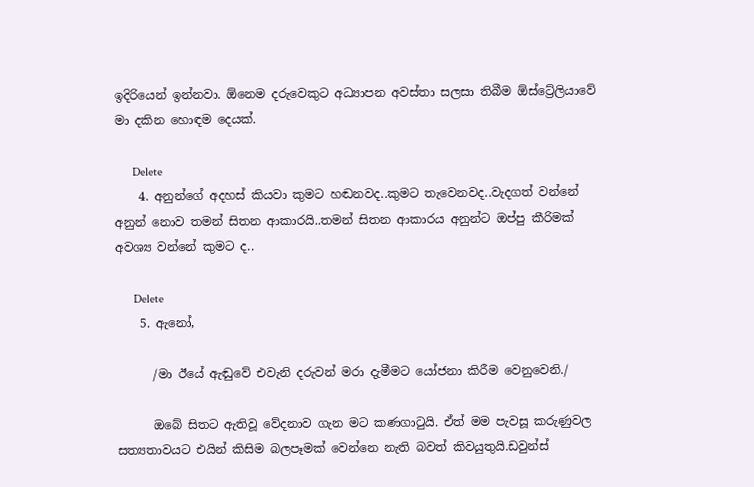ඉදිරියෙන් ඉන්නවා. ඕනෙම දරුවෙකුට අධ්‍යාපන අවස්තා සලසා තිබීම ඕස්ට්‍රේලියාවේ මා දකින හොඳම දෙයක්.

      Delete
    4. අනුන්ගේ අදහස් කියවා කුමට හඬනවද..කුමට තැවෙනවද..වැදගත් වන්නේ අනුන් නොව තමන් සිතන ආකාරයි..තමන් සිතන ආකාරය අනුන්ට ඔප්පු කීරිමක් අවශ්‍ය වන්නේ කුමට ද..

      Delete
    5. ඇනෝ,

      /මා ඊයේ ඇඬුවේ එවැනි දරුවන් මරා දැමීමට යෝජනා කිරීම වෙනුවෙනි./

      ඔබේ සිතට ඇතිවූ වේදනාව ගැන මට කණගාටුයි. ඒත් මම පැවසූ කරුණුවල සත්‍යතාවයට එයින් කිසිම බලපෑමක් වෙන්නෙ නැති බවත් කිවයුතුයි.ඩවුන්ස්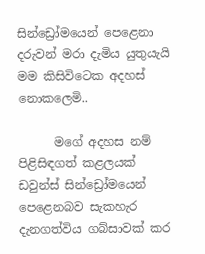සින්ඩ්‍රෝමයෙන් පෙළෙනා දරුවන් මරා දැමිය යුතුයැයි මම කිසිවිටෙක අදහස් නොකලෙමි..

      මගේ අදහස නම් පිළිසිඳගත් කළලයක් ඩවුන්ස් සින්ඩ්‍රෝමයෙන් පෙළෙනබව සැකහැර දැනගත්විය ගබ්සාවක් කර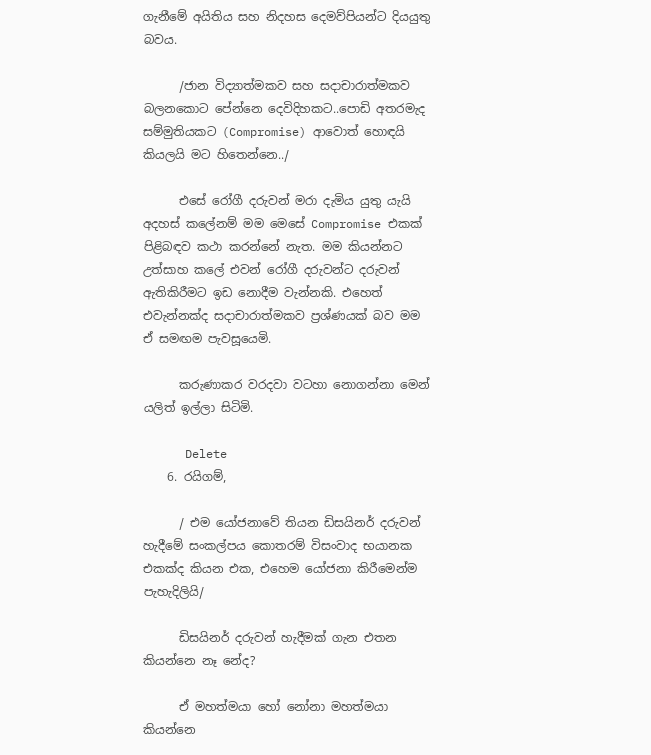ගැනීමේ අයිතිය සහ නිදහස දෙමව්පියන්ට දියයුතු බවය.

      /ජාන විද්‍යාත්මකව සහ සදාචාරාත්මකව බලනකොට පේන්නෙ දෙවිදිහකට..පොඩි අතරමැද සම්මුතියකට (Compromise) ආවොත් හොඳයි කියලයි මට හිතෙන්නෙ../

      එසේ රෝගී දරුවන් මරා දැමිය යුතු යැයි අදහස් කලේනම් මම මෙසේ Compromise එකක් පිළිබඳව කථා කරන්නේ නැත. මම කියන්නට උත්සාහ කලේ එවන් රෝගී දරුවන්ට දරුවන් ඇතිකිරීමට ඉඩ නොදීම වැන්නකි. එහෙත් එවැන්නක්ද සදාචාරාත්මකව ප්‍රශ්ණයක් බව මම ඒ සමඟම පැවසූයෙමි.

      කරුණාකර වරදවා වටහා නොගන්නා මෙන් යලිත් ඉල්ලා සිටිමි.

      Delete
    6. රයිගම්,

      / එම යෝජනාවේ තියන ඩිසයිනර් දරුවන් හැදීමේ සංකල්පය කොතරම් විසංවාද භයානක එකක්ද කියන එක, එහෙම යෝජනා කිරීමෙන්ම පැහැදිලියි/

      ඩිසයිනර් දරුවන් හැදීමක් ගැන එතන කියන්නෙ නෑ නේද?

      ඒ මහත්මයා හෝ නෝනා මහත්මයා කියන්නෙ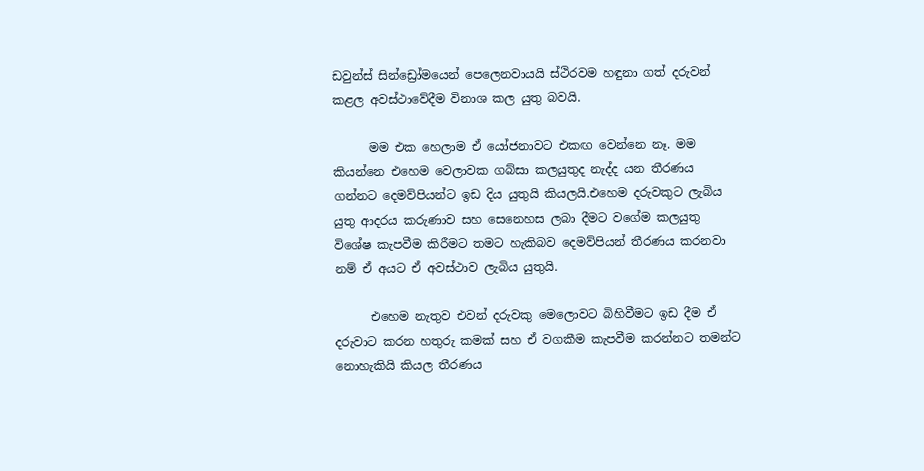ඩවුන්ස් සින්ඩ්‍රෝමයෙන් පෙලෙනවායයි ස්ථිරවම හඳුනා ගත් දරුවන් කළල අවස්ථාවේදීම විනාශ කල යුතු බවයි.

      මම එක හෙලාම ඒ යෝජනාවට එකඟ වෙන්නෙ නෑ. මම කියන්නෙ එහෙම වෙලාවක ගබ්සා කලයුතුද නැද්ද යන තීරණය ගන්නට දෙමව්පියන්ට ඉඩ දිය යුතුයි කියලයි.එහෙම දරුවකුට ලැබිය යුතු ආදරය කරුණාව සහ සෙනෙහස ලබා දීමට වගේම කලයුතු විශේෂ කැපවීම කිරීමට තමට හැකිබව දෙමව්පියන් තීරණය කරනවා නම් ඒ අයට ඒ අවස්ථාව ලැබිය යුතුයි.

      එහෙම නැතුව එවන් දරුවකු මෙලොවට බිහිවීමට ඉඩ දීම ඒ දරුවාට කරන හතුරු කමක් සහ ඒ වගකීම කැපවීම කරන්නට තමන්ට නොහැකියි කියල තීරණය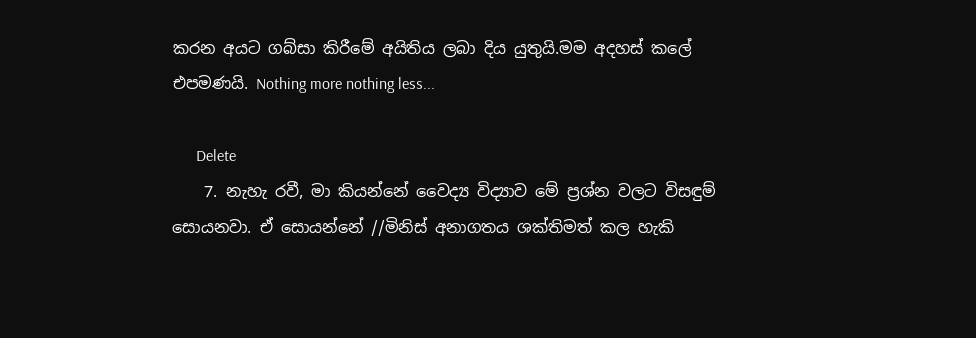කරන අයට ගබ්සා කිරීමේ අයිතිය ලබා දිය යුතුයි.මම අදහස් කලේ එපමණයි. Nothing more nothing less...

      Delete
    7. නැහැ රවී, මා කියන්නේ වෛද්‍ය විද්‍යාව මේ ප්‍රශ්න වලට විසඳුම් සොයනවා. ඒ සොයන්නේ //මිනිස් අනාගතය ශක්තිමත් කල හැකි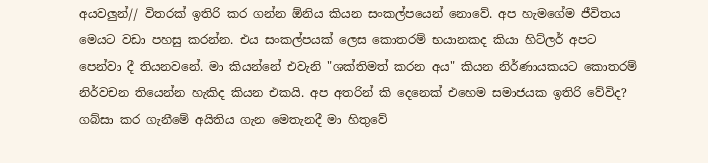අයවලුන්// විතරක් ඉතිරි කර ගන්න ඕනිය කියන සංකල්පයෙන් නොවේ. අප හැමගේම ජීවිතය මෙයට වඩා පහසු කරන්න. එය සංකල්පයක් ලෙස කොතරම් භයානකද කියා හිට්ලර් අපට පෙන්වා දී තියනවනේ. මා කියන්නේ එවැනි "ශක්තිමත් කරන අය" කියන නිර්ණායකයට කොතරම් නිර්වචන තියෙන්න හැකිද කියන එකයි. අප අතරින් කි දෙනෙක් එහෙම සමාජයක ඉතිරි වේවිද? ගබ්සා කර ගැනීමේ අයිතිය ගැන මෙතැනදී මා හිතුවේ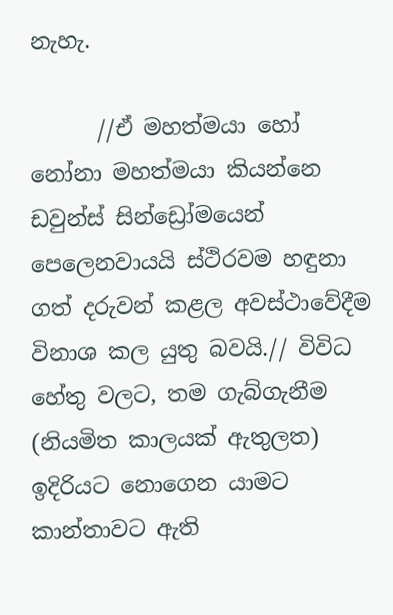නැහැ.

      //ඒ මහත්මයා හෝ නෝනා මහත්මයා කියන්නෙ ඩවුන්ස් සින්ඩ්‍රෝමයෙන් පෙලෙනවායයි ස්ථිරවම හඳුනා ගත් දරුවන් කළල අවස්ථාවේදීම විනාශ කල යුතු බවයි.// විවිධ හේතු වලට, තම ගැබ්ගැනීම (නියමිත කාලයක් ඇතුලත) ඉදිරියට නොගෙන යාමට කාන්තාවට ඇති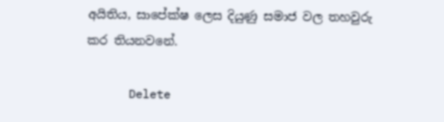අයිතිය, සාපේක්ෂ ලෙස දියුණු සමාජ වල තහවුරු කර තියනවනේ.

      Delete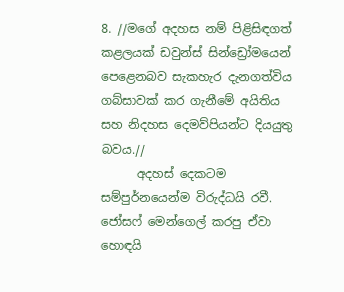8. //මගේ අදහස නම් පිළිසිඳගත් කළලයක් ඩවුන්ස් සින්ඩ්‍රෝමයෙන් පෙළෙනබව සැකහැර දැනගත්විය ගබ්සාවක් කර ගැනීමේ අයිතිය සහ නිදහස දෙමව්පියන්ට දියයුතු බවය.//
      අදහස් දෙකටම සම්පුර්නයෙන්ම විරුද්ධයි රවී. ජෝසෆ් මෙන්ගෙල් කරපු ඒවා හොඳයි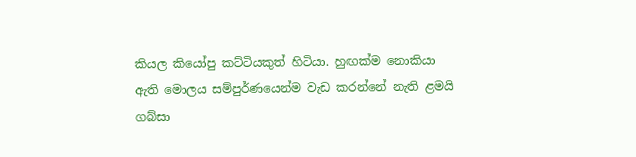කියල කියෝපු කට්ටියකුත් හිටියා. හුඟක්ම නොකියා ඇති මොලය සම්පුර්ණයෙන්ම වැඩ කරන්නේ නැති ළමයි ගබ්සා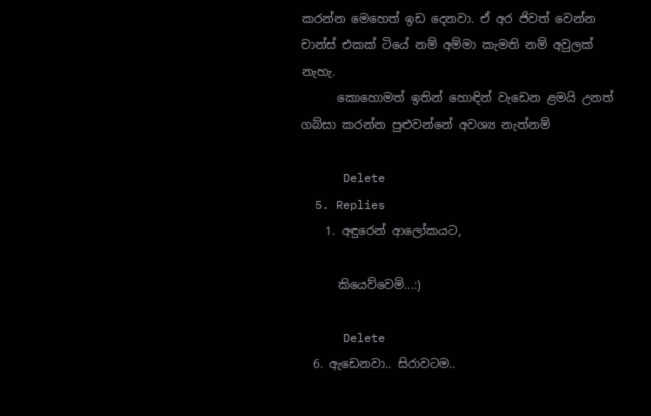කරන්න මෙහෙත් ඉඩ දෙනවා. ඒ අර ජිවත් වෙන්න චාන්ස් එකක් ටියේ නම් අම්මා කැමති නම් අවුලක් නැහැ.
      කොහොමත් ඉතින් හොඳින් වැඩෙන ළමයි උනත් ගබ්සා කරන්න පුළුවන්නේ අවශ්‍ය නැත්නම්

      Delete
  5. Replies
    1. අඳුරෙන් ආලෝකයට,

      කියෙව්වෙමි...:)

      Delete
  6. ඇඩෙනවා.. සිරාවටම..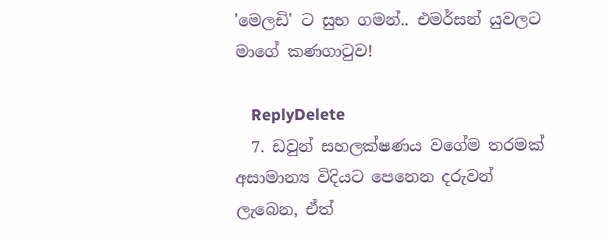'මෙලඩි' ට සුභ ගමන්.. එමර්සන් යුවලට මාගේ කණගාටුව!

    ReplyDelete
  7. ඩවුන් සහලක්ෂණය වගේම තරමක් අසාමාන්‍ය විදියට පෙනෙන දරුවන් ලැබෙන, ඒත්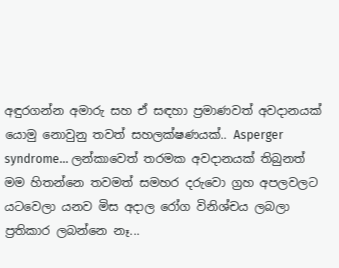අඳුරගන්න අමාරු සහ ඒ සඳහා ප්‍රමාණවත් අවදානයක් යොමු නොවුනු තවත් සහලක්ෂණයක්.. Asperger syndrome... ලන්කාවෙත් තරමක අවදානයක් තිබුනත් මම හිතන්නෙ තවමත් සමහර දරුවො ග්‍රහ අපලවලට යටවෙලා යනව මිස අදාල රෝග විනිශ්චය ලබලා ප්‍රතිකාර ලබන්නෙ නෑ...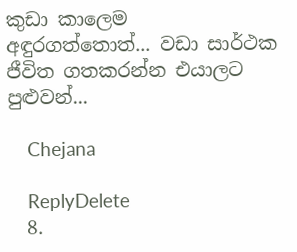කුඩා කාලෙම අඳුරගත්තොත්... වඩා සාර්ථක ජීවිත ගතකරන්න එයාලට පුළුවන්...

    Chejana

    ReplyDelete
  8.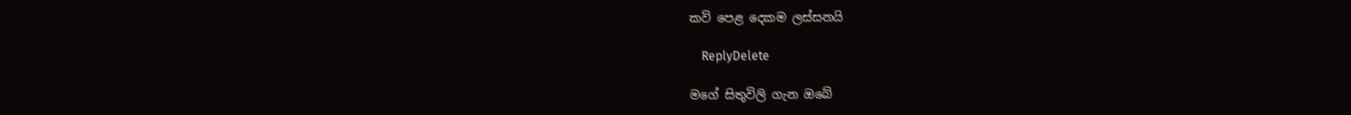කවි පෙළ දෙකම ලස්සනයි

    ReplyDelete

මගේ සිතුවිලි ගැන ඔබේ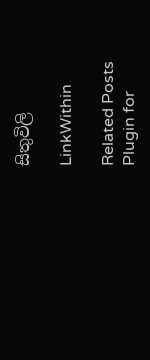සිතුවිලි

LinkWithin

Related Posts Plugin for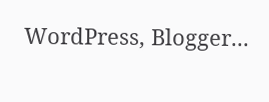WordPress, Blogger...